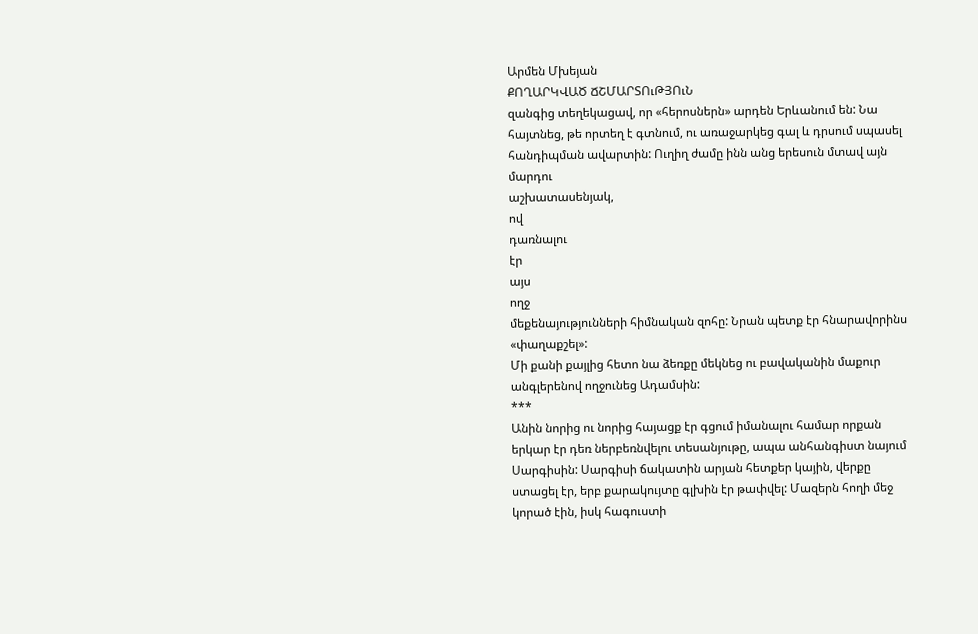Արմեն Մխեյան
ՔՈՂԱՐԿՎԱԾ ՃՇՄԱՐՏՈւԹՅՈւՆ
զանգից տեղեկացավ, որ «հերոսներն» արդեն Երևանում են: Նա
հայտնեց, թե որտեղ է գտնում, ու առաջարկեց գալ և դրսում սպասել
հանդիպման ավարտին: Ուղիղ ժամը ինն անց երեսուն մտավ այն
մարդու
աշխատասենյակ,
ով
դառնալու
էր
այս
ողջ
մեքենայությունների հիմնական զոհը: Նրան պետք էր հնարավորինս
«փաղաքշել»:
Մի քանի քայլից հետո նա ձեռքը մեկնեց ու բավականին մաքուր
անգլերենով ողջունեց Ադամսին:
***
Անին նորից ու նորից հայացք էր գցում իմանալու համար որքան
երկար էր դեռ ներբեռնվելու տեսանյութը, ապա անհանգիստ նայում
Սարգիսին: Սարգիսի ճակատին արյան հետքեր կային, վերքը
ստացել էր, երբ քարակույտը գլխին էր թափվել: Մազերն հողի մեջ
կորած էին, իսկ հագուստի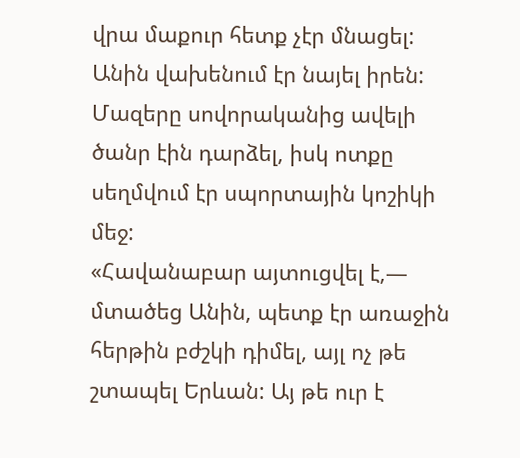վրա մաքուր հետք չէր մնացել:
Անին վախենում էր նայել իրեն: Մազերը սովորականից ավելի
ծանր էին դարձել, իսկ ոտքը սեղմվում էր սպորտային կոշիկի մեջ:
«Հավանաբար այտուցվել է,― մտածեց Անին, պետք էր առաջին
հերթին բժշկի դիմել, այլ ոչ թե շտապել Երևան: Այ թե ուր է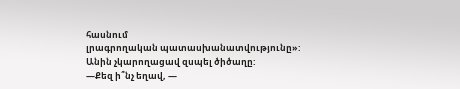հասնում
լրագրողական պատասխանատվությունը»:
Անին չկարողացավ զսպել ծիծաղը:
―Քեզ ի՞նչ եղավ, ―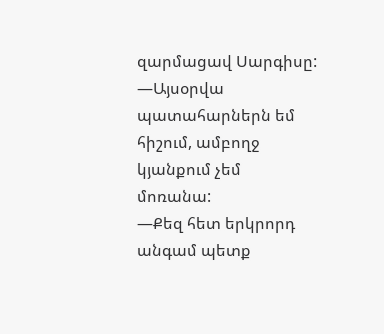զարմացավ Սարգիսը:
―Այսօրվա պատահարներն եմ հիշում, ամբողջ կյանքում չեմ
մոռանա:
―Քեզ հետ երկրորդ անգամ պետք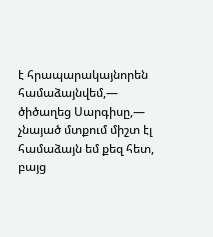է հրապարակայնորեն
համաձայնվեմ,― ծիծաղեց Սարգիսը,― չնայած մտքում միշտ էլ
համաձայն եմ քեզ հետ, բայց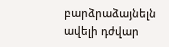բարձրաձայնելն ավելի դժվար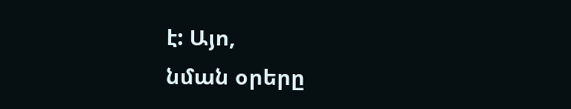է: Այո,
նման օրերը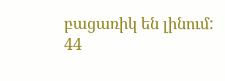բացառիկ են լինում:
44